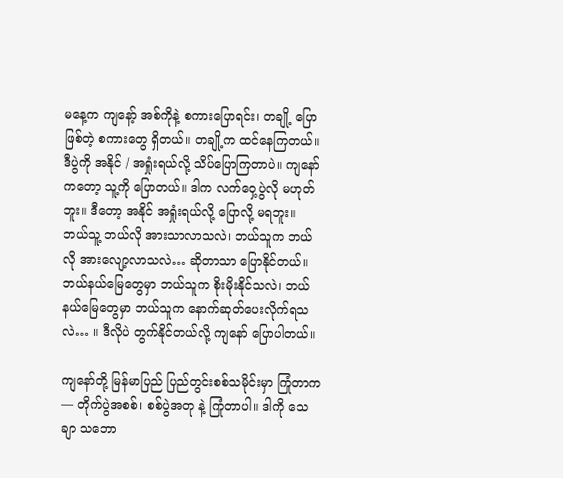မနေ့က ကျနော့် အစ်ကိုနဲ့ စကားပြောရင်း၊ တချို့ ပြောဖြစ်တဲ့ စကားတွေ ရှိတယ်။ တချို့က ထင်နေကြတယ်။ ဒီပွဲကို အနိုင် / အရှုံးရယ်လို့ သိပ်ပြောကြတာပဲ။ ကျနော်ကတော့ သူ့ကို ပြောတယ်။ ဒါက လက်ဝှေ့ပွဲလို မဟုတ်ဘူး။ ဒီတော့ အနိုင် အရှုံးရယ်လို့ ပြောလို့ မရဘူး။ ဘယ်သူ့ ဘယ်လို အားသာလာသလဲ၊ ဘယ်သူက ဘယ်လို အားလျော့လာသလဲ… ဆိုတာသာ ပြောနိုင်တယ်။ ဘယ်နယ်မြေတွေမှာ ဘယ်သူက စိုးမိုးနိုင်သလဲ၊ ဘယ်နယ်မြေတွေမှာ ဘယ်သူက နောက်ဆုတ်ပေးလိုက်ရသလဲ… ။ ဒီလိုပဲ တွက်နိုင်တယ်လို့ ကျနော် ပြောပါတယ်။

ကျနော်တို့ မြန်မာပြည် ပြည်တွင်းစစ်သမိုင်းမှာ ကြုံတာက — တိုက်ပွဲအစစ်၊ စစ်ပွဲအတု နဲ့ ကြုံတာပါ။ ဒါကို သေချာ သဘော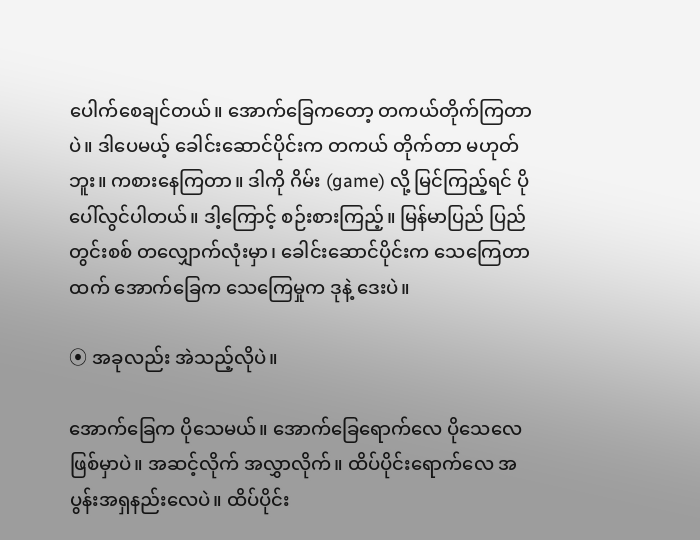ပေါက်စေချင်တယ်။ အောက်ခြေကတော့ တကယ်တိုက်ကြတာပဲ။ ဒါပေမယ့် ခေါင်းဆောင်ပိုင်းက တကယ် တိုက်တာ မဟုတ်ဘူး။ ကစားနေကြတာ။ ဒါကို ဂိမ်း (game) လို့ မြင်ကြည့်ရင် ပို ပေါ်လွင်ပါတယ်။ ဒါ့ကြောင့် စဉ်းစားကြည့်။ မြန်မာပြည် ပြည်တွင်းစစ် တလျှောက်လုံးမှာ၊ ခေါင်းဆောင်ပိုင်းက သေကြေတာထက် အောက်ခြေက သေကြေမှုက ဒုနဲ့ ဒေးပဲ။

⦿ အခုလည်း အဲသည့်လိုပဲ။

အောက်ခြေက ပိုသေမယ်။ အောက်ခြေရောက်လေ ပိုသေလေဖြစ်မှာပဲ။ အဆင့်လိုက် အလွှာလိုက်။ ထိပ်ပိုင်းရောက်လေ အပွန်းအရှနည်းလေပဲ။ ထိပ်ပိုင်း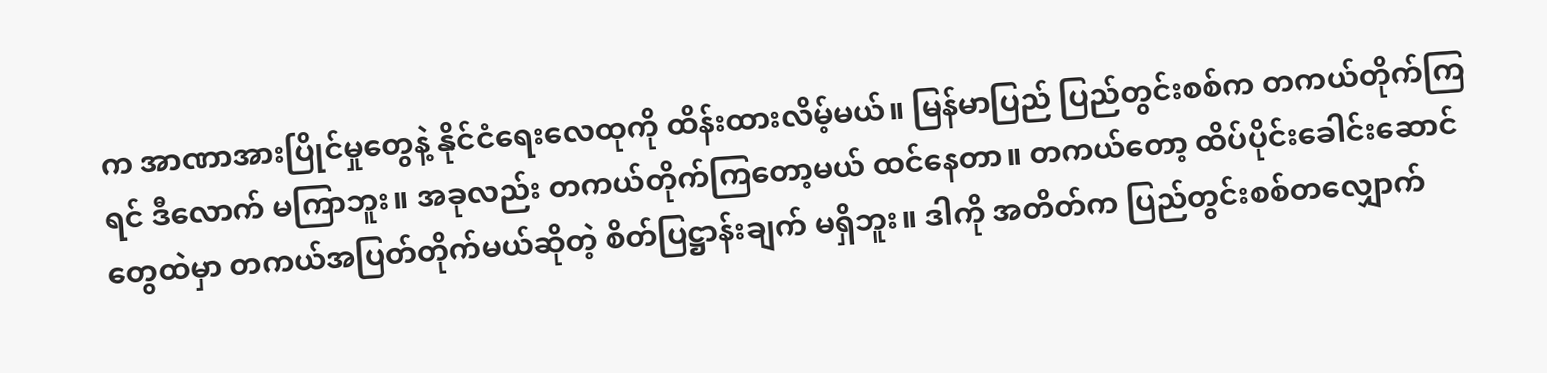က အာဏာအားပြိုင်မှုတွေနဲ့ နိုင်ငံရေးလေထုကို ထိန်းထားလိမ့်မယ်။ မြန်မာပြည် ပြည်တွင်းစစ်က တကယ်တိုက်ကြရင် ဒီလောက် မကြာဘူး။ အခုလည်း တကယ်တိုက်ကြတော့မယ် ထင်နေတာ။ တကယ်တော့ ထိပ်ပိုင်းခေါင်းဆောင်တွေထဲမှာ တကယ်အပြတ်တိုက်မယ်ဆိုတဲ့ စိတ်ပြဋ္ဌာန်းချက် မရှိဘူး။ ဒါကို အတိတ်က ပြည်တွင်းစစ်တလျှောက်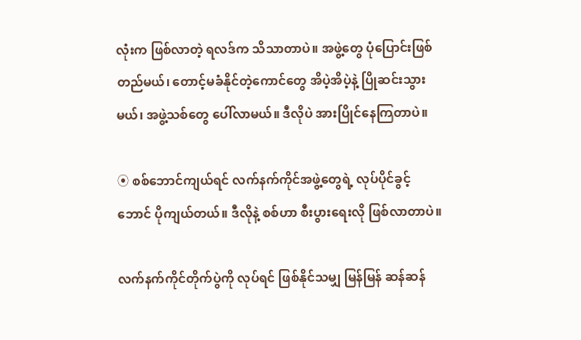လုံးက ဖြစ်လာတဲ့ ရလဒ်က သိသာတာပဲ။ အဖွဲ့တွေ ပုံပြောင်းဖြစ်တည်မယ်၊ တောင့်မခံနိုင်တဲ့ကောင်တွေ အိပဲ့အိပဲ့နဲ့ ပြိုဆင်းသွားမယ်၊ အဖွဲ့သစ်‌တွေ ပေါ်လာမယ်။ ဒီလိုပဲ အားပြိုင်နေကြတာပဲ။

⦿ စစ်ဘောင်ကျယ်ရင် လက်နက်ကိုင်အဖွဲ့တွေရဲ့ လုပ်ပိုင်ခွင့်ဘောင် ပိုကျယ်တယ်။ ဒီလိုနဲ့ စစ်ဟာ စီးပွားရေးလို ဖြစ်လာတာပဲ။

လက်နက်ကိုင်တိုက်ပွဲကို လုပ်ရင် ဖြစ်နိုင်သမျှ မြန်မြန် ဆန်ဆန်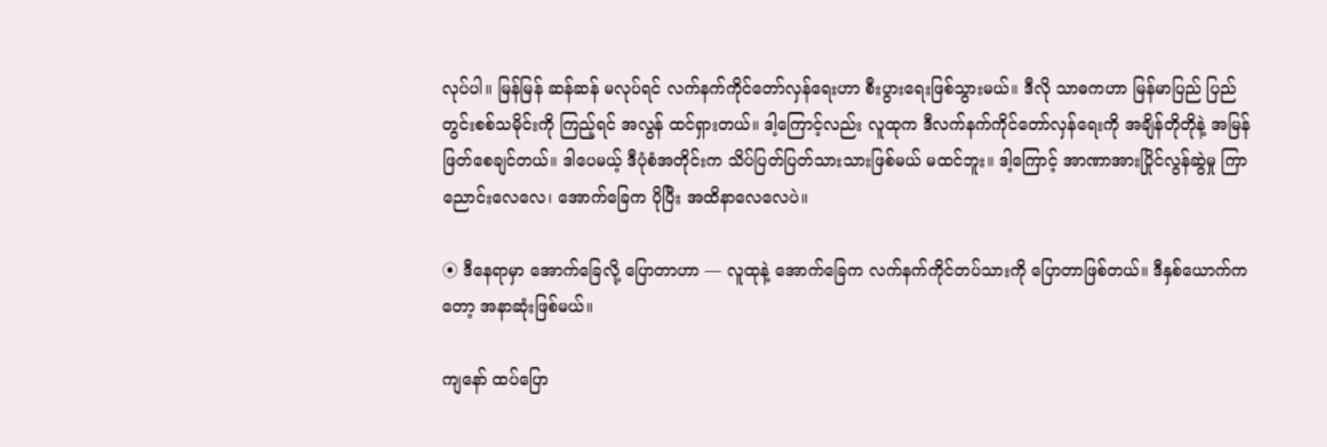လုပ်ပါ။ မြန်မြန် ဆန်ဆန် မလုပ်ရင် လက်နက်ကိုင်တော်လှန်ရေးဟာ စီးပွားရေးဖြစ်သွားမယ်။ ဒီလို သာဓကဟာ မြန်မာပြည် ပြည်တွင်းစစ်သမိုင်းကို ကြည့်ရင် အလွန် ထင်ရှားတယ်။ ဒါ့ကြောင့်လည်း လူထုက ဒီလက်နက်ကိုင်တော်လှန်ရေးကို အချိန်တိုတိုနဲ့ အမြန် ဖြတ်စေချင်တယ်။ ဒါပေမယ့် ဒီပုံစံအတိုင်းက သိပ်ပြတ်ပြတ်သားသားဖြစ်မယ် မထင်ဘူး။ ဒါ့ကြောင့် အာဏာအားပြိုင်လွန်ဆွဲမှု ကြာညောင်းလေလေ၊ အောက်ခြေက ပိုပြီး အထိနာလေလေပဲ။

⦿ ဒီနေရာမှာ အောက်ခြေလို့ ပြောတာဟာ — လူထုနဲ့ အောက်ခြေက လက်နက်ကိုင်တပ်သားကို ပြောတာဖြစ်တယ်။ ဒီနှစ်ယောက်ကတော့ အနာဆုံးဖြစ်မယ်။

ကျနော် ထပ်ပြော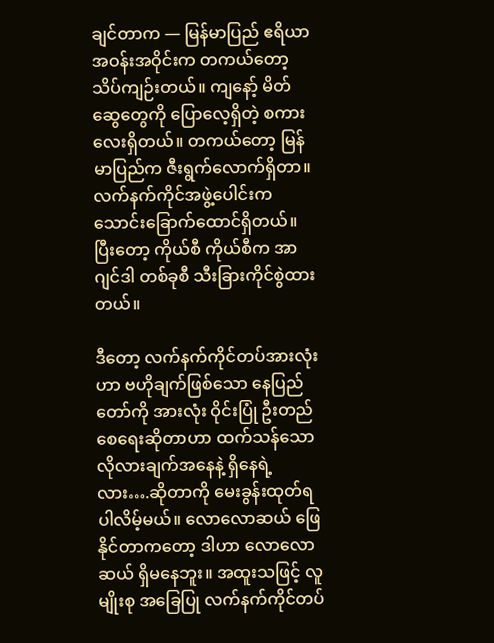ချင်တာက — မြန်မာပြည် ဧရိယာအဝန်းအဝိုင်းက တကယ်တော့ သိပ်ကျဉ်းတယ်။ ကျနော့် မိတ်ဆွေတွေကို ပြောလေ့ရှိတဲ့ စကားလေးရှိတယ်။ တကယ်တော့ မြန်မာပြည်က ဇီးရွက်လောက်ရှိတာ။ လက်နက်ကိုင်အဖွဲ့ပေါင်းက သောင်းခြောက်ထောင်ရှိတယ်။ ပြီးတော့ ကိုယ်စီ ကိုယ်စီက အာဂျင်ဒါ တစ်ခုစီ သီးခြားကိုင်စွဲထားတယ်။

ဒီတော့ လက်နက်ကိုင်တပ်အားလုံးဟာ ဗဟိုချက်ဖြစ်သော နေပြည်တော်ကို အားလုံး ဝိုင်းပြုံ ဦးတည်စေရေးဆိုတာဟာ ထက်သန်သော လိုလားချက်အနေနဲ့ ရှိနေရဲ့လား….ဆိုတာကို မေးခွန်းထုတ်ရပါလိမ့်မယ်။ လောလောဆယ် ဖြေနိုင်တာကတော့ ဒါဟာ လောလောဆယ် ရှိမနေဘူး။ အထူးသဖြင့် လူမျိုးစု အခြေပြု လက်နက်ကိုင်တပ်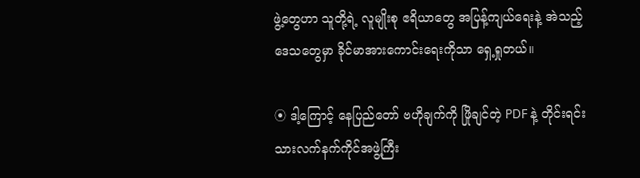ဖွဲ့တွေဟာ သူတို့ရဲ့ လူမျိုးစု ဧရိယာတွေ အပြန့်ကျယ်ရေးနဲ့ အဲသည့်ဒေသတွေမှာ ခိုင်မာအားကောင်းရေးကိုသာ ရှေ့ရှုတယ်။

⦿ ဒါ့ကြောင့် နေပြည်တော် ဗဟိုချက်ကို ဖြိုချင်တဲ့ PDF နဲ့ တိုင်းရင်းသားလက်နက်ကိုင်အဖွဲ့ကြီး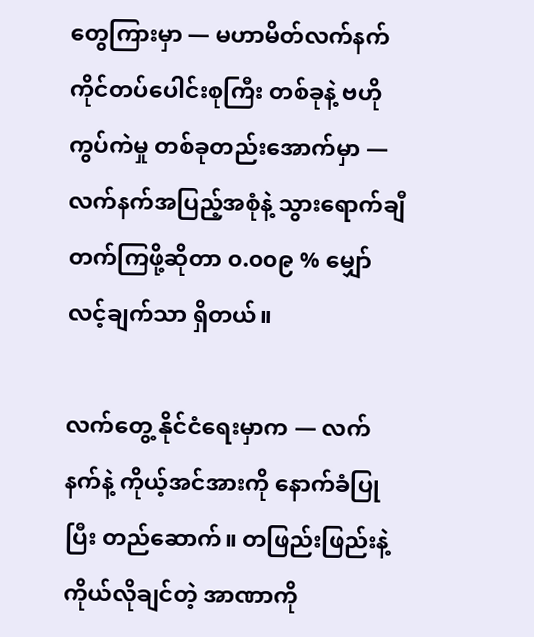တွေကြားမှာ — မဟာမိတ်လက်နက်ကိုင်တပ်ပေါင်းစုကြီး တစ်ခုနဲ့ ဗဟိုကွပ်ကဲမှု တစ်ခုတည်းအောက်မှာ — လက်နက်အပြည့်အစုံနဲ့ သွားရောက်ချီတက်ကြဖို့ဆိုတာ ၀.၀၀၉ % မျှော်လင့်ချက်သာ ရှိတယ်။

လက်တွေ့ နိုင်ငံရေးမှာက — လက်နက်နဲ့ ကိုယ့်အင်အားကို နောက်ခံပြုပြီး တည်ဆောက်။ တဖြည်းဖြည်းနဲ့ ကိုယ်လိုချင်တဲ့ အာဏာကို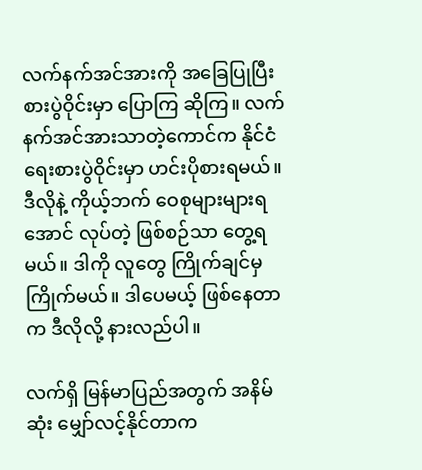လက်နက်အင်အားကို အခြေပြုပြီး စားပွဲဝိုင်းမှာ ပြောကြ ဆိုကြ။ လက်နက်အင်အားသာတဲ့ကောင်က နိုင်ငံရေးစားပွဲဝိုင်းမှာ ဟင်းပိုစားရမယ်။ ဒီလိုနဲ့ ကိုယ့်ဘက် ဝေစုများများရအောင် လုပ်တဲ့ ဖြစ်စဉ်သာ တွေ့ရမယ်။ ဒါကို လူတွေ ကြိုက်ချင်မှ ကြိုက်မယ်။ ဒါပေမယ့် ဖြစ်နေတာက ဒီလိုလို့ နားလည်ပါ။

လက်ရှိ မြန်မာပြည်အတွက် အနိမ်ဆုံး မျှော်လင့်နိုင်တာက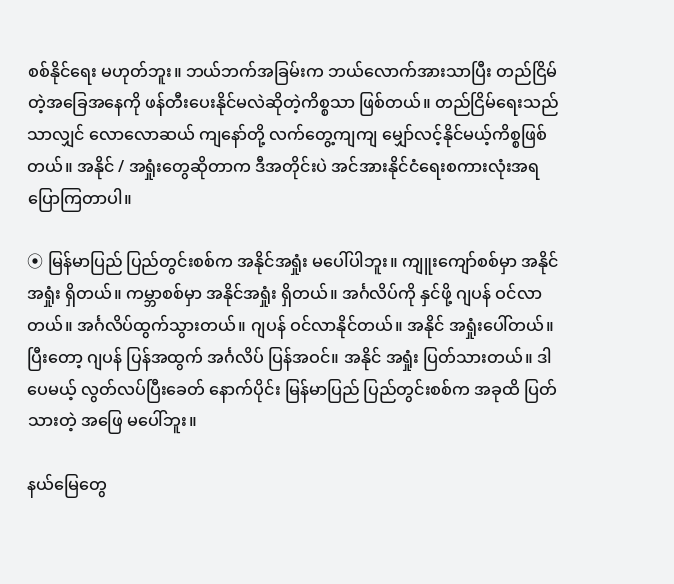စစ်နိုင်ရေး မဟုတ်ဘူး။ ဘယ်ဘက်အခြမ်းက ဘယ်လောက်အားသာပြီး တည်ငြိမ်တဲ့အခြေအနေကို ဖန်တီးပေးနိုင်မလဲဆိုတဲ့ကိစ္စသာ ဖြစ်တယ်။ တည်ငြိမ်ရေးသည်သာလျှင် လောလောဆယ် ကျနော်တို့ လက်တွေ့ကျကျ မျှော်လင့်နိုင်မယ့်ကိစ္စဖြစ်တယ်။ အနိုင် / အရှုံးတွေဆိုတာက ဒီအတိုင်းပဲ အင်အားနိုင်ငံရေးစကားလုံးအရ ပြောကြတာပါ။

⦿ မြန်မာပြည် ပြည်တွင်းစစ်က အနိုင်အရှုံး မပေါ်ပါဘူး။ ကျူးကျော်စစ်မှာ အနိုင်အရှုံး ရှိတယ်။ ကမ္ဘာစစ်မှာ အနိုင်အရှုံး ရှိတယ်။ အင်္ဂလိပ်ကို နှင်ဖို့ ဂျပန် ဝင်လာတယ်။ အင်္ဂလိပ်ထွက်သွားတယ်။ ဂျပန် ဝင်လာနိုင်တယ်။ အနိုင် အရှုံးပေါ်တယ်။ ပြီးတော့ ဂျပန် ပြန်အထွက် အင်္ဂလိပ် ပြန်အဝင်။ အနိုင် အရှုံး ပြတ်သားတယ်။ ဒါပေမယ့် လွတ်လပ်ပြီးခေတ် နောက်ပိုင်း မြန်မာပြည် ပြည်တွင်းစစ်က အခုထိ ပြတ်သားတဲ့ အဖြေ မပေါ်ဘူး။

နယ်မြေတွေ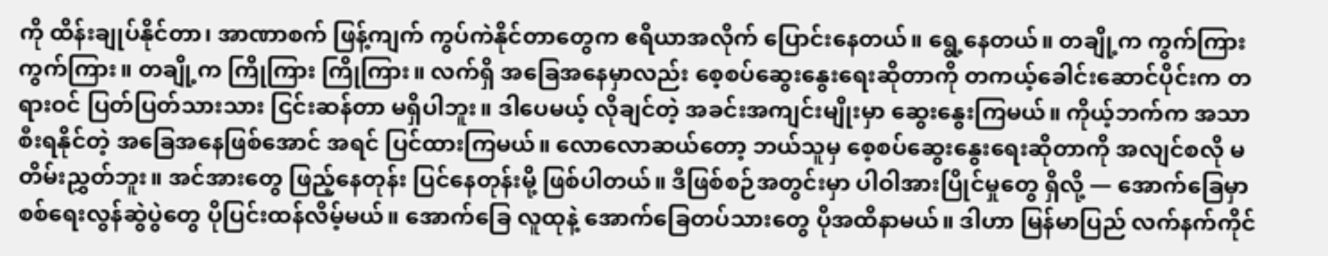ကို ထိန်းချုပ်နိုင်တာ၊ အာဏာစက် ဖြန့်ကျက် ကွပ်ကဲနိုင်တာတွေက ဧရိယာအလိုက် ပြောင်းနေတယ်။ ရွေ့နေတယ်။ တချို့က ကွက်ကြား ကွက်ကြား။ တချို့က ကြိုကြား ကြိုကြား။ လက်ရှိ အခြေအနေမှာလည်း စေ့စပ်ဆွေးနွေးရေးဆိုတာကို တကယ့်ခေါင်းဆောင်ပိုင်းက တရားဝင် ပြတ်ပြတ်သားသား ငြင်းဆန်တာ မရှိပါဘူး။ ဒါပေမယ့် လိုချင်တဲ့ အခင်းအကျင်းမျိုးမှာ ဆွေးနွေးကြမယ်။ ကိုယ့်ဘက်က အသာစီးရနိုင်တဲ့ အခြေအနေဖြစ်အောင် အရင် ပြင်ထားကြမယ်။ လောလောဆယ်တော့ ဘယ်သူမှ စေ့စပ်ဆွေးနွေးရေးဆိုတာကို အလျင်စလို မတိမ်းညွှတ်ဘူး။ အင်အားတွေ ဖြည့်နေတုန်း ပြင်နေတုန်းမို့ ဖြစ်ပါတယ်။ ဒီဖြစ်စဉ်အတွင်းမှာ ပါဝါအားပြိုင်မှုတွေ ရှိလို့ — အောက်ခြေမှာ စစ်ရေးလွန်ဆွဲပွဲတွေ ပိုပြင်းထန်လိမ့်မယ်။ အောက်ခြေ လူထုနဲ့ အောက်ခြေတပ်သားတွေ ပိုအထိနာမယ်။ ဒါဟာ မြန်မာပြည် လက်နက်ကိုင်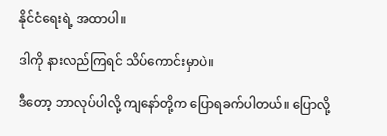နိုင်ငံရေးရဲ့ အထာပါ။

ဒါကို နားလည်ကြရင် သိပ်ကောင်းမှာပဲ။

ဒီတော့ ဘာလုပ်ပါလို့ ကျနော်တို့က ပြောရခက်ပါတယ်။ ပြောလို့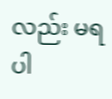လည်း မရပါ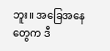ဘူး။ အခြေအနေတွေက ဒီ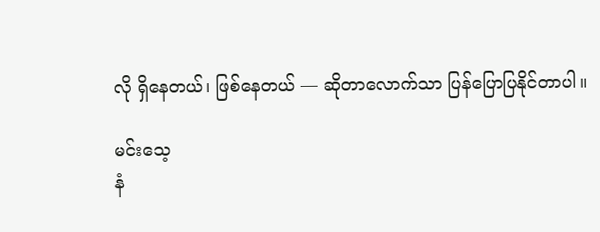လို ရှိနေတယ်၊ ဖြစ်နေတယ် — ဆိုတာလောက်သာ ပြန်ပြောပြနိုင်တာပါ။

မင်းသေ့
နံ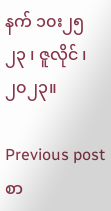နက် ၁၀း၂၅
၂၃ ၊ ဇူလိုင် ၊ ၂၀၂၃။

Previous post စာ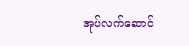အုပ်လက်ဆောင်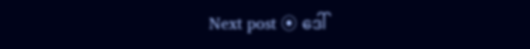Next post ⦿ ဒေါ်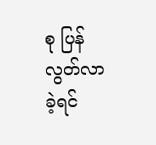စု ပြန်လွတ်လာခဲ့ရင်